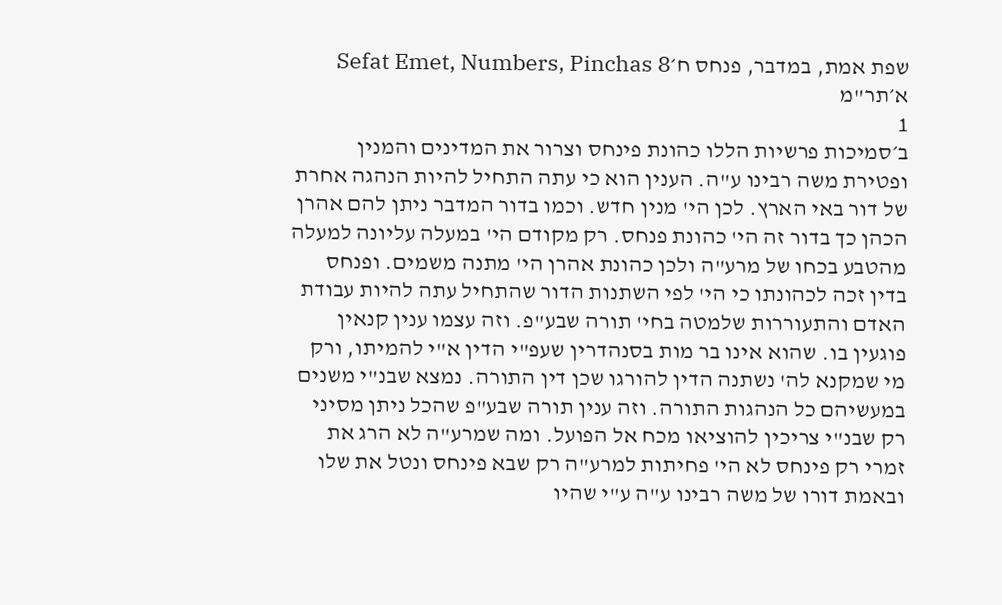שפת אמת, במדבר, פנחס ח׳Sefat Emet, Numbers, Pinchas 8
א׳תר"מ
1
ב׳סמיכות פרשיות הללו כהונת פינחס וצרור את המדינים והמנין ופטירת משה רבינו ע"ה. הענין הוא כי עתה התחיל להיות הנהגה אחרת של דור באי הארץ. לכן הי' מנין חדש. וכמו בדור המדבר ניתן להם אהרן הכהן כך בדור זה הי' כהונת פנחס. רק מקודם הי' במעלה עליונה למעלה מהטבע בכחו של מרע"ה ולכן כהונת אהרן הי' מתנה משמים. ופנחס בדין זכה לכהונתו כי הי' לפי השתנות הדור שהתחיל עתה להיות עבודת האדם והתעוררות שלמטה בחי' תורה שבע"פ. וזה עצמו ענין קנאין פוגעין בו. שהוא אינו בר מות בסנהדרין שעפ"י הדין א"י להמיתו, ורק מי שמקנא לה' נשתנה הדין להורגו שכן דין התורה. נמצא שבנ"י משנים במעשיהם כל הנהגות התורה. וזה ענין תורה שבע"פ שהכל ניתן מסיני רק שבנ"י צריכין להוציאו מכח אל הפועל. ומה שמרע"ה לא הרג את זמרי רק פינחס לא הי' פחיתות למרע"ה רק שבא פינחס ונטל את שלו ובאמת דורו של משה רבינו ע"ה ע"י שהיו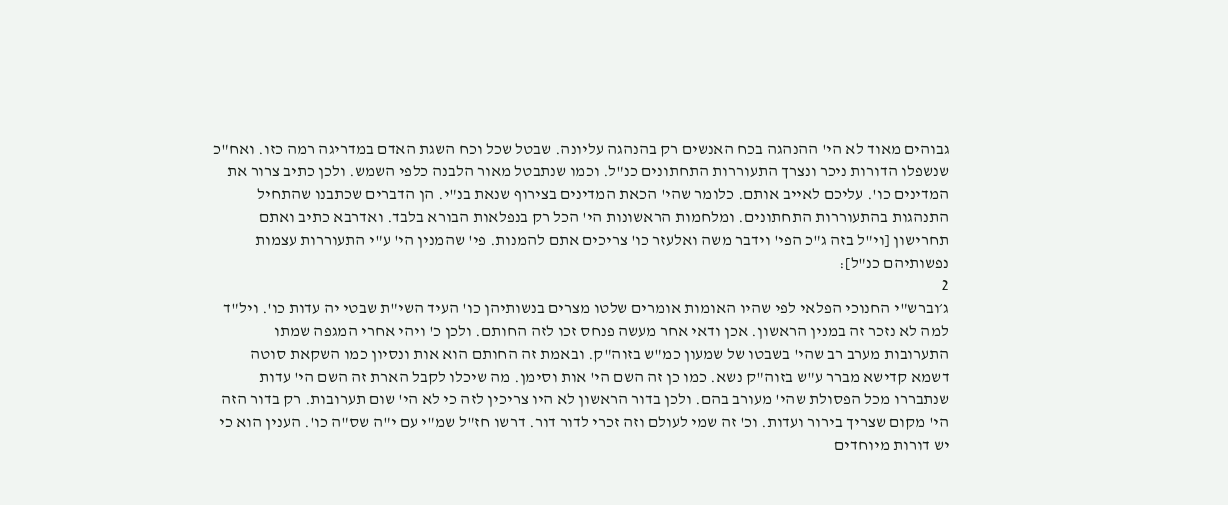גבוהים מאוד לא הי' ההנהגה בכח האנשים רק בהנהגה עליונה. שבטל שכל וכח השגת האדם במדריגה רמה כזו. ואח"כ שנשפלו הדורות ניכר ונצרך התעוררות התחתונים כנ"ל. וכמו שנתבטל מאור הלבנה כלפי השמש. ולכן כתיב צרור את המדינים כו'. עליכם לאייב אותם. כלומר שהי' הכאת המדינים בצירוף שנאת בנ"י. הן הדברים שכתבנו שהתחיל התנהגות בהתעוררות התחתונים. ומלחמות הראשונות הי' הכל רק בנפלאות הבורא בלבד. ואדרבא כתיב ואתם תחרישון [וי"ל בזה ג"כ הפי' וידבר משה ואלעזר כו' צריכים אתם להמנות. פי' שהמנין הי' ע"י התעוררות עצמות נפשותיהם כנ"ל]:
2
ג׳וברש"י החנוכי הפלאי לפי שהיו האומות אומרים שלטו מצרים בנשותיהן כו' העיד השי"ת שבטי יה עדות כו'. ויל"ד למה לא נזכר זה במנין הראשון. אכן ודאי אחר מעשה פנחס זכו לזה החותם. ולכן כ' ויהי אחרי המגפה שמתו התערובות מערב רב שהי' בשבטו של שמעון כמ"ש בזוה"ק. ובאמת זה החותם הוא אות ונסיון כמו השקאת סוטה דשמא קדישא מברר ע"ש בזוה"ק נשא. כמו כן זה השם הי' אות וסימן. מה שיכלו לקבל הארת זה השם הי' עדות שנתבררו מכל הפסולת שהי' מעורב בהם. ולכן בדור הראשון לא היו צריכין לזה כי לא הי' שום תערובות. רק בדור הזה הי' מקום שצריך בירור ועדות. וכ' זה שמי לעולם וזה זכרי לדור דור. דרשו חז"ל שמ"י עם י"ה שס"ה כו'. הענין הוא כי יש דורות מיוחדים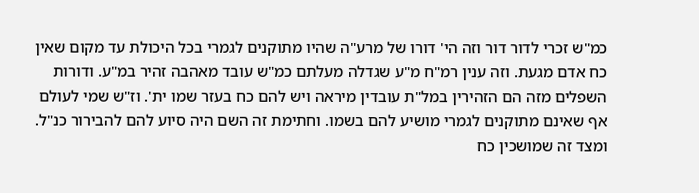כמ"ש זכרי לדור דור וזה הי' דורו של מרע"ה שהיו מתוקנים לגמרי בכל היכולת עד מקום שאין כח אדם מגעת. וזה ענין רמ"ח מ"ע שגדלה מעלתם כמ"ש עובד מאהבה זהיר במ"ע. ודורות השפלים מזה הם הזהירין במל"ת עובדין מיראה ויש להם כח בעזר שמו ית'. וז"ש שמי לעולם אף שאינם מתוקנים לגמרי מושיע להם בשמו. וחתימת זה השם היה סיוע להם להבירור כנ"ל. ומצד זה שמושכין כח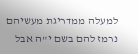למעלה ממדריגת מעשיהם נרמז להם בשם י"ה אבל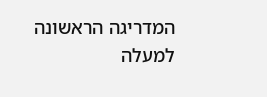המדריגה הראשונה למעלה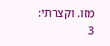מזו. וקצרתי:
3